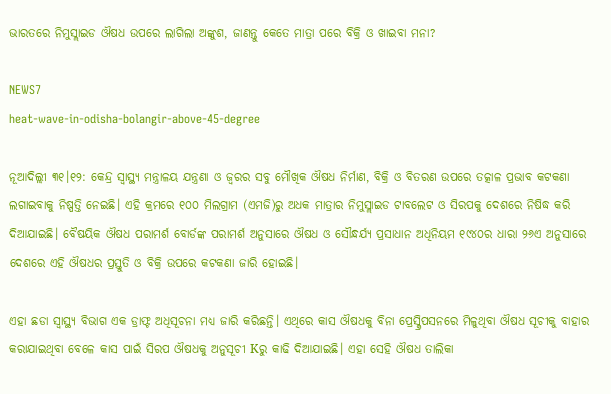ଭାରତରେ ନିମୁସ୍ଲାଇଡ ଔଷଧ ଉପରେ ଲାଗିଲା ଅଙ୍କୁଶ, ଜାଣନ୍ତୁ କେତେ ମାତ୍ରା ପରେ ବିକ୍ରି ଓ ଖାଇବା ମନା?

NEWS7
heat-wave-in-odisha-bolangir-above-45-degree

ନୂଆଦିଲ୍ଲୀ ୩୧।୧୨: କେନ୍ଦ୍ର ସ୍ୱାସ୍ଥ୍ୟ ମନ୍ତ୍ରାଳୟ ଯନ୍ତ୍ରଣା ଓ ଜ୍ୱରର ସବୁ ମୌଖିକ ଔଷଧ ନିର୍ମାଣ, ବିକ୍ରି ଓ ବିତରଣ ଉପରେ ତତ୍କାଳ ପ୍ରଭାବ କଟକଣା ଲଗାଇବାକୁ ନିଷ୍ପତ୍ତି ନେଇଛି। ଏହି କ୍ରମରେ ୧୦୦ ମିଲଗ୍ରାମ (ଏମଜି)ରୁ ଅଧକ ମାତ୍ରାର ନିମୁସ୍ଲାଇଡ ଟାବଲେଟ ଓ ସିରପକୁ ଦେଶରେ ନିଷିଦ୍ଧ କରି ଦିଆଯାଇଛି। ବୈଷୟିକ ଔଷଧ ପରାମର୍ଶ ବୋର୍ଡଙ୍କ ପରାମର୍ଶ ଅନୁସାରେ ଔଷଧ ଓ ସୌନ୍ଧର୍ଯ୍ୟ ପ୍ରସାଧାନ ଅଧିନିୟମ ୧୯୪୦ର ଧାରା ୨୬ଏ ଅନୁସାରେ ଦେଶରେ ଏହି ଔଷଧର ପ୍ରସ୍ତୁତି ଓ ବିକ୍ରି ଉପରେ କଟକଣା ଜାରି ହୋଇଛି।

ଏହା ଛଡା ସ୍ୱାସ୍ଥ୍ୟ ବିଭାଗ ଏକ ଡ୍ରାଫ୍ଟ ଅଧିସୂଚନା ମଧ୍ୟ ଜାରି କରିଛନ୍ତି। ଏଥିରେ କାସ ଔଷଧକୁ ବିନା ପ୍ରେସ୍କ୍ରିପସନରେ ମିଳୁଥିବା ଔଷଧ ସୂଚୀକୁ ବାହାର କରାଯାଇଥିବା ବେଳେ କାସ ପାଇଁ ସିରପ ଔଷଧକୁ ଅନୁସୂଚୀ Kରୁ କାଢି ଦିଆଯାଇଛି। ଏହା ସେହି ଔଷଧ ତାଲିକା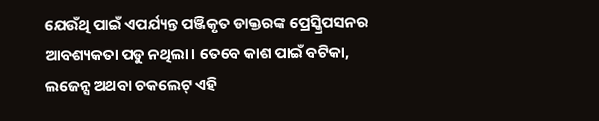ଯେଉଁଥି ପାଇଁ ଏପର୍ଯ୍ୟନ୍ତ ପଞ୍ଜିକୃତ ଡାକ୍ତରଙ୍କ ପ୍ରେସ୍କ୍ରିପସନର ଆବଶ୍ୟକତା ପଡୁ ନଥିଲା। ତେବେ କାଶ ପାଇଁ ବଟିକା, ଲଜେନ୍ସ ଅଥବା ଚକଲେଟ୍ ଏହି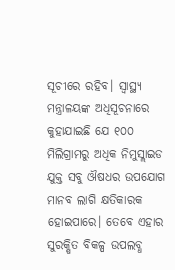ସୂଚୀରେ ରହିବ। ସ୍ୱାସ୍ଥ୍ୟ ମନ୍ତ୍ରାଳୟଙ୍କ ଅଧିସୂଚନାରେ କୁହାଯାଇଛି ଯେ ୧୦୦ ମିଲିଗ୍ରାମରୁ ଅଧିକ ନିମୁସ୍ଲାଇଡ ଯୁକ୍ତ ସବୁ ଔଷଧର ଉପଯୋଗ ମାନବ ଲାଗି କ୍ଷତିକାରକ ହୋଇପାରେ। ତେବେ ଏହାର ସୁରକ୍ଷିତ ବିକଳ୍ପ ଉପଲବ୍ଧ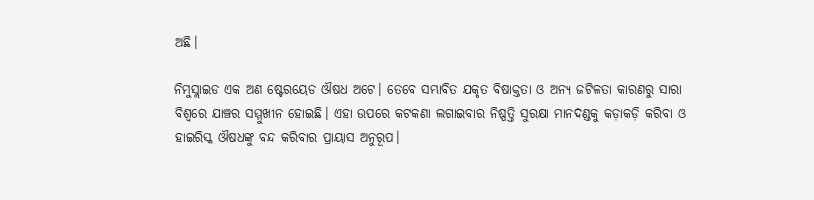ଅଛି।

ନିମୁସ୍ଲାଇଡ ଏକ ଅଣ ଷ୍ଟେରୟେଡ ଔଷଧ ଅଟେ। ତେବେ ସମ୍ଭାବିତ ଯକୃତ ବିଷାକ୍ତତା ଓ ଅନ୍ୟ ଜଟିଳତା କାରଣରୁ ସାରା ବିଶ୍ୱରେ ଯାଞ୍ଚର ସମ୍ମୁଖୀନ ହୋଇଛି। ଏହା ଉପରେ କଟକଣା ଲଗାଇବାର ନିଷ୍ପତ୍ତି ସୁରକ୍ଷା ମାନଦଣ୍ଡକୁ କଡ଼ାକଡ଼ି କରିବା ଓ ହାଇରିସ୍କ ଔଷଧଙ୍କୁ ବନ୍ଦ କରିବାର ପ୍ରାୟାସ ଅନୁରୂପ।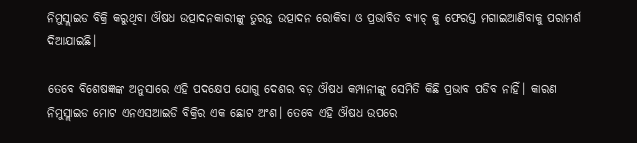ନିମୁସ୍ଲାଇଡ ବିକ୍ରି କରୁଥିବା ଔଷଧ ଉତ୍ପାଦନକାରୀଙ୍କୁ ତୁରନ୍ତ ଉତ୍ପାଦନ ରୋକିବା ଓ ପ୍ରଭାବିତ ବ୍ୟାଚ୍ କୁ ଫେରସ୍ତ ମଗାଇଆଣିବାକୁ ପରାମର୍ଶ ଦିଆଯାଇଛି।

ତେବେ ବିଶେଷଜ୍ଞଙ୍କ ଅନୁସାରେ ଏହି ପଦକ୍ଷେପ ଯୋଗୁ ଦେଶର ବଡ଼ ଔଷଧ କମ୍ପାନୀଙ୍କୁ ସେମିତି କିଛି ପ୍ରଭାବ ପଡିବ ନାହିଁ। କାରଣ ନିମୁସ୍ଲାଇଡ ମୋଟ ଏନଏସଆଇଡି ବିକ୍ରିର ଏକ ଛୋଟ ଅଂଶ। ତେବେ ଏହି ଔଷଧ ଉପରେ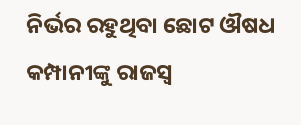ନିର୍ଭର ରହୁଥିବା ଛୋଟ ଔଷଧ କମ୍ପାନୀଙ୍କୁ ରାଜସ୍ୱ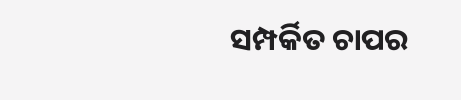ସମ୍ପର୍କିତ ଚାପର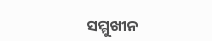ସମ୍ମୁଖୀନ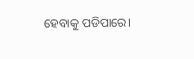ହେବାକୁ ପଡିପାରେ।